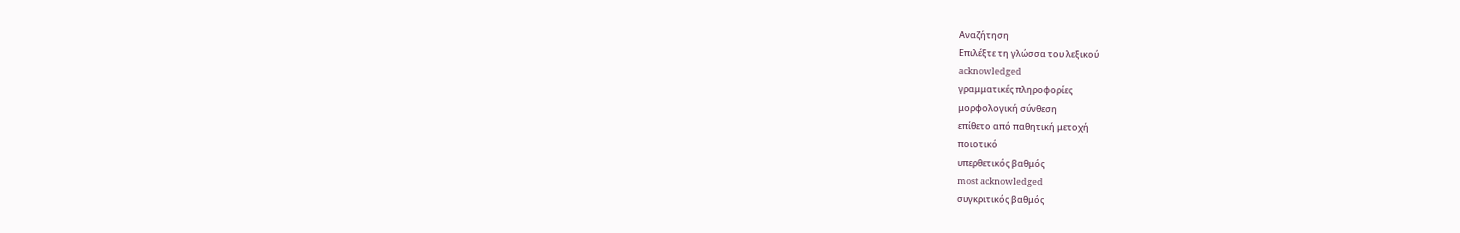Αναζήτηση
Επιλέξτε τη γλώσσα του λεξικού
acknowledged
γραμματικές πληροφορίες
μορφολογική σύνθεση
επίθετο από παθητική μετοχή
ποιοτικό
υπερθετικός βαθμός
most acknowledged
συγκριτικός βαθμός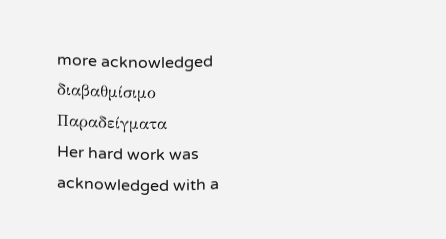more acknowledged
διαβαθμίσιμο
Παραδείγματα
Her hard work was acknowledged with a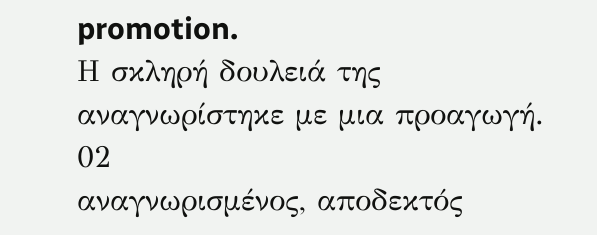promotion.
Η σκληρή δουλειά της αναγνωρίστηκε με μια προαγωγή.
02
αναγνωρισμένος, αποδεκτός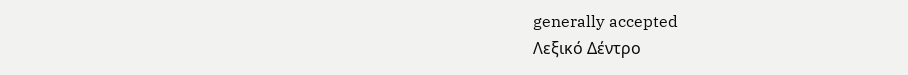generally accepted
Λεξικό Δέντρο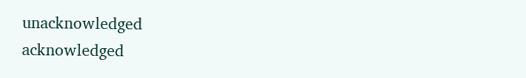unacknowledged
acknowledged